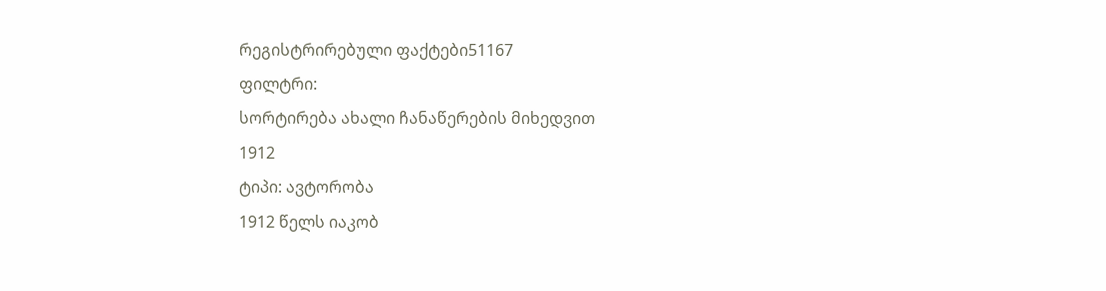რეგისტრირებული ფაქტები51167
ფილტრი:
სორტირება ახალი ჩანაწერების მიხედვით
1912
ტიპი: ავტორობა
1912 წელს იაკობ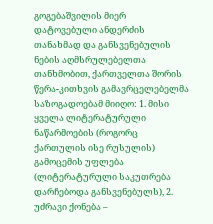გოგებაშვილის მიერ დატოვებული ანდერძის თანახმად და განსვენებულის ნების აღმსრულებელთა თანხმობით, ქართველთა შორის წერა-კითხვის გამავრცელებელმა საზოგადოებამ მიიღო: 1. მისი ყველა ლიტერატურული ნაწარმოების (როგორც ქართულის ისე რუსულის) გამოცემის უფლება (ლიტერატურული საკუთრება დარჩებოდა განსვენებულს), 2. უძრავი ქონება –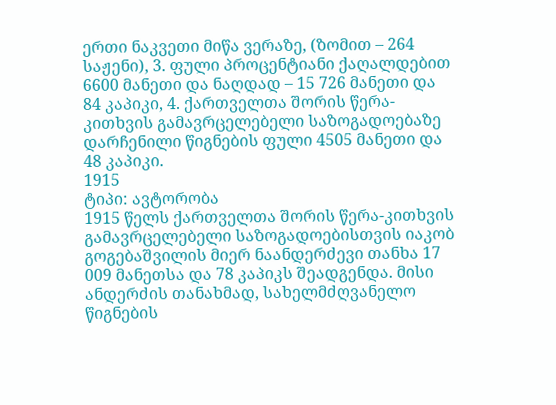ერთი ნაკვეთი მიწა ვერაზე, (ზომით – 264 საჟენი), 3. ფული პროცენტიანი ქაღალდებით 6600 მანეთი და ნაღდად – 15 726 მანეთი და 84 კაპიკი, 4. ქართველთა შორის წერა-კითხვის გამავრცელებელი საზოგადოებაზე დარჩენილი წიგნების ფული 4505 მანეთი და 48 კაპიკი.
1915
ტიპი: ავტორობა
1915 წელს ქართველთა შორის წერა-კითხვის გამავრცელებელი საზოგადოებისთვის იაკობ გოგებაშვილის მიერ ნაანდერძევი თანხა 17 009 მანეთსა და 78 კაპიკს შეადგენდა. მისი ანდერძის თანახმად, სახელმძღვანელო წიგნების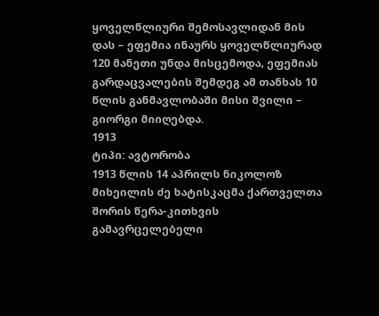ყოველწლიური შემოსავლიდან მის დას – ეფემია ინაურს ყოველწლიურად 120 მანეთი უნდა მისცემოდა, ეფემიას გარდაცვალების შემდეგ ამ თანხას 10 წლის განმავლობაში მისი შვილი – გიორგი მიიღებდა.
1913
ტიპი: ავტორობა
1913 წლის 14 აპრილს ნიკოლოზ მიხეილის ძე ხატისკაცმა ქართველთა შორის წერა-კითხვის გამავრცელებელი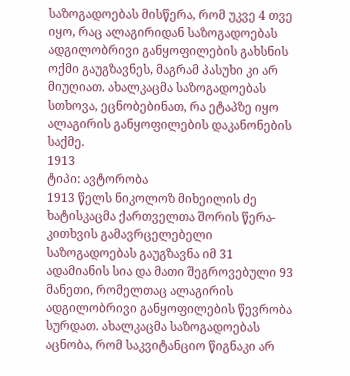საზოგადოებას მისწერა, რომ უკვე 4 თვე იყო, რაც ალაგირიდან საზოგადოებას ადგილობრივი განყოფილების გახსნის ოქმი გაუგზავნეს, მაგრამ პასუხი კი არ მიუღიათ. ახალკაცმა საზოგადოებას სთხოვა, ეცნობებინათ, რა ეტაპზე იყო ალაგირის განყოფილების დაკანონების საქმე.
1913
ტიპი: ავტორობა
1913 წელს ნიკოლოზ მიხეილის ძე ხატისკაცმა ქართველთა შორის წერა-კითხვის გამავრცელებელი საზოგადოებას გაუგზავნა იმ 31 ადამიანის სია და მათი შეგროვებული 93 მანეთი, რომელთაც ალაგირის ადგილობრივი განყოფილების წევრობა სურდათ. ახალკაცმა საზოგადოებას აცნობა, რომ საკვიტანციო წიგნაკი არ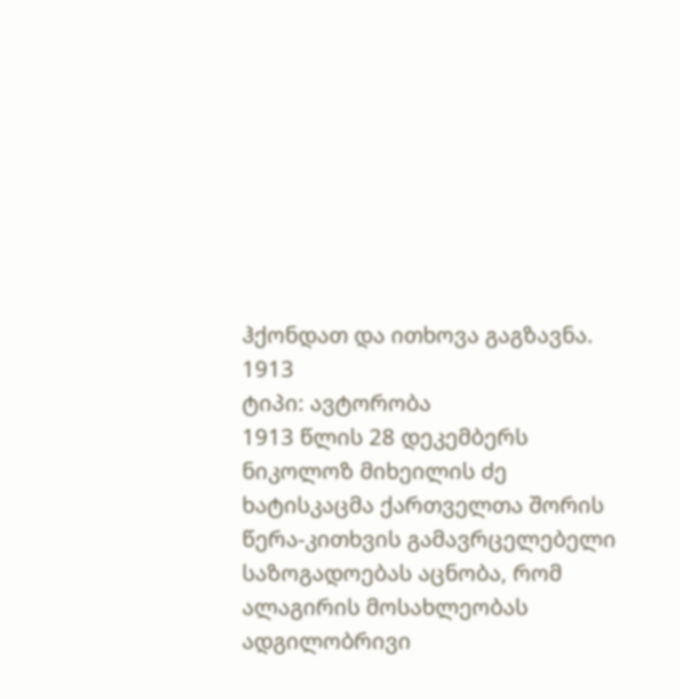ჰქონდათ და ითხოვა გაგზავნა.
1913
ტიპი: ავტორობა
1913 წლის 28 დეკემბერს ნიკოლოზ მიხეილის ძე ხატისკაცმა ქართველთა შორის წერა-კითხვის გამავრცელებელი საზოგადოებას აცნობა, რომ ალაგირის მოსახლეობას ადგილობრივი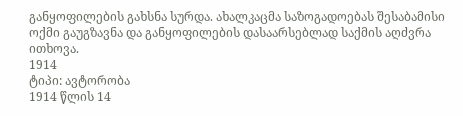განყოფილების გახსნა სურდა. ახალკაცმა საზოგადოებას შესაბამისი ოქმი გაუგზავნა და განყოფილების დასაარსებლად საქმის აღძვრა ითხოვა.
1914
ტიპი: ავტორობა
1914 წლის 14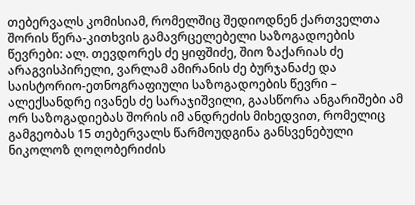თებერვალს კომისიამ, რომელშიც შედიოდნენ ქართველთა შორის წერა-კითხვის გამავრცელებელი საზოგადოების წევრები: ალ. თევდორეს ძე ყიფშიძე, შიო ზაქარიას ძე არაგვისპირელი, ვარლამ ამირანის ძე ბურჯანაძე და საისტორიო-ეთნოგრაფიული საზოგადოების წევრი – ალექსანდრე ივანეს ძე სარაჯიშვილი, გაასწორა ანგარიშები ამ ორ საზოგადიებას შორის იმ ანდრეძის მიხედვით, რომელიც გამგეობას 15 თებერვალს წარმოუდგინა განსვენებული ნიკოლოზ ღოღობერიძის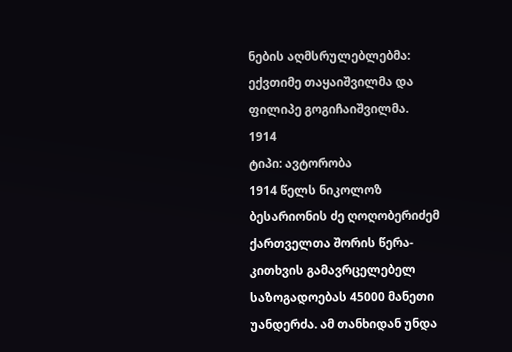ნების აღმსრულებლებმა: ექვთიმე თაყაიშვილმა და ფილიპე გოგიჩაიშვილმა.
1914
ტიპი: ავტორობა
1914 წელს ნიკოლოზ ბესარიონის ძე ღოღობერიძემ ქართველთა შორის წერა-კითხვის გამავრცელებელ საზოგადოებას 45000 მანეთი უანდერძა. ამ თანხიდან უნდა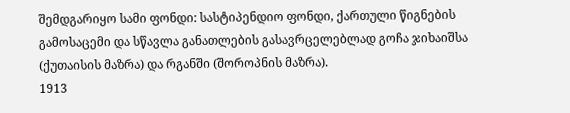შემდგარიყო სამი ფონდი: სასტიპენდიო ფონდი, ქართული წიგნების გამოსაცემი და სწავლა განათლების გასავრცელებლად გოჩა ჯიხაიშსა (ქუთაისის მაზრა) და რგანში (შოროპნის მაზრა).
1913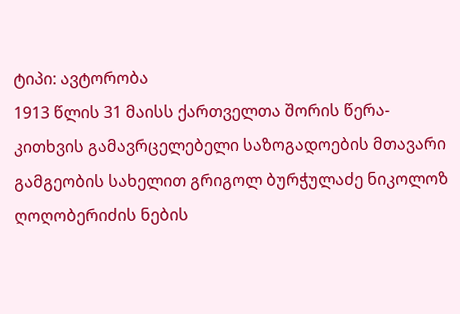ტიპი: ავტორობა
1913 წლის 31 მაისს ქართველთა შორის წერა-კითხვის გამავრცელებელი საზოგადოების მთავარი გამგეობის სახელით გრიგოლ ბურჭულაძე ნიკოლოზ ღოღობერიძის ნების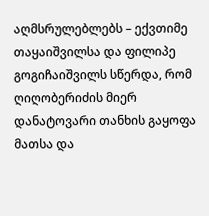აღმსრულებლებს – ექვთიმე თაყაიშვილსა და ფილიპე გოგიჩაიშვილს სწერდა, რომ ღიღობერიძის მიერ დანატოვარი თანხის გაყოფა მათსა და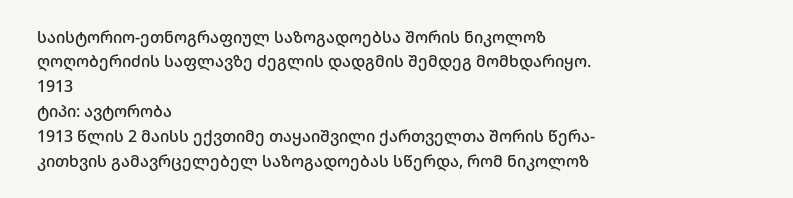საისტორიო-ეთნოგრაფიულ საზოგადოებსა შორის ნიკოლოზ ღოღობერიძის საფლავზე ძეგლის დადგმის შემდეგ მომხდარიყო.
1913
ტიპი: ავტორობა
1913 წლის 2 მაისს ექვთიმე თაყაიშვილი ქართველთა შორის წერა-კითხვის გამავრცელებელ საზოგადოებას სწერდა, რომ ნიკოლოზ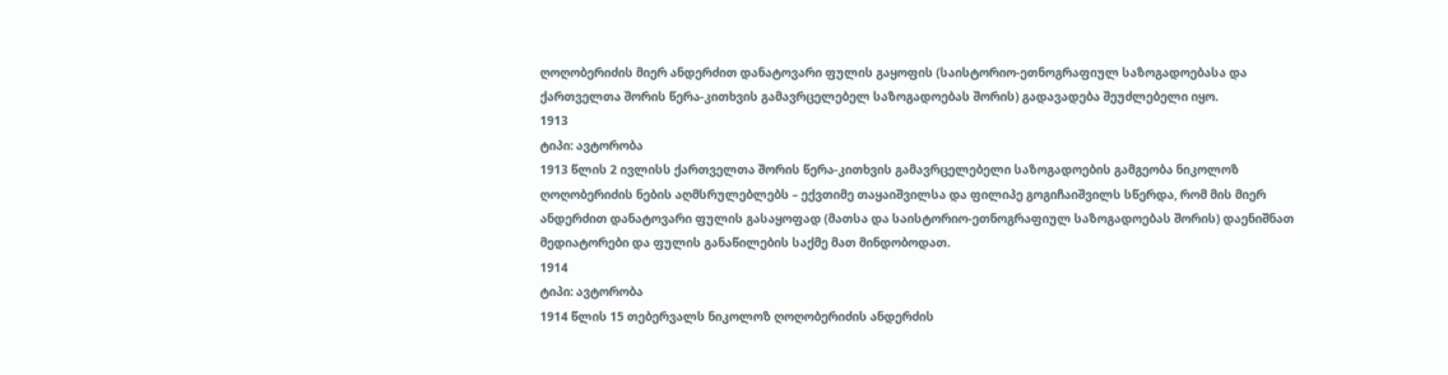ღოღობერიძის მიერ ანდერძით დანატოვარი ფულის გაყოფის (საისტორიო-ეთნოგრაფიულ საზოგადოებასა და ქართველთა შორის წერა-კითხვის გამავრცელებელ საზოგადოებას შორის) გადავადება შეუძლებელი იყო.
1913
ტიპი: ავტორობა
1913 წლის 2 ივლისს ქართველთა შორის წერა-კითხვის გამავრცელებელი საზოგადოების გამგეობა ნიკოლოზ ღოღობერიძის ნების აღმსრულებლებს – ექვთიმე თაყაიშვილსა და ფილიპე გოგიჩაიშვილს სწერდა, რომ მის მიერ ანდერძით დანატოვარი ფულის გასაყოფად (მათსა და საისტორიო-ეთნოგრაფიულ საზოგადოებას შორის) დაენიშნათ მედიატორები და ფულის განაწილების საქმე მათ მინდობოდათ.
1914
ტიპი: ავტორობა
1914 წლის 15 თებერვალს ნიკოლოზ ღოღობერიძის ანდერძის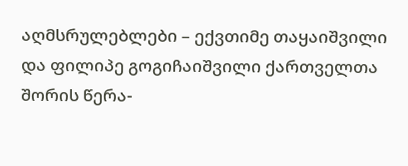აღმსრულებლები – ექვთიმე თაყაიშვილი და ფილიპე გოგიჩაიშვილი ქართველთა შორის წერა-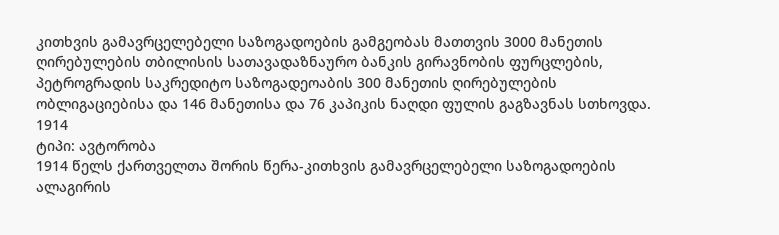კითხვის გამავრცელებელი საზოგადოების გამგეობას მათთვის 3000 მანეთის ღირებულების თბილისის სათავადაზნაურო ბანკის გირავნობის ფურცლების, პეტროგრადის საკრედიტო საზოგადეოაბის 300 მანეთის ღირებულების ობლიგაციებისა და 146 მანეთისა და 76 კაპიკის ნაღდი ფულის გაგზავნას სთხოვდა.
1914
ტიპი: ავტორობა
1914 წელს ქართველთა შორის წერა-კითხვის გამავრცელებელი საზოგადოების ალაგირის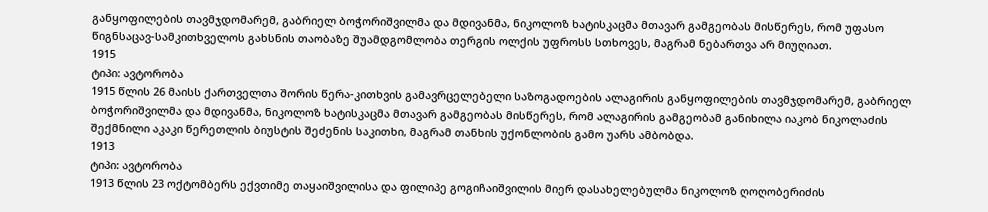განყოფილების თავმჯდომარემ, გაბრიელ ბოჭორიშვილმა და მდივანმა, ნიკოლოზ ხატისკაცმა მთავარ გამგეობას მისწერეს, რომ უფასო წიგნსაცავ-სამკითხველოს გახსნის თაობაზე შუამდგომლობა თერგის ოლქის უფროსს სთხოვეს, მაგრამ ნებართვა არ მიუღიათ.
1915
ტიპი: ავტორობა
1915 წლის 26 მაისს ქართველთა შორის წერა-კითხვის გამავრცელებელი საზოგადოების ალაგირის განყოფილების თავმჯდომარემ, გაბრიელ ბოჭორიშვილმა და მდივანმა, ნიკოლოზ ხატისკაცმა მთავარ გამგეობას მისწერეს, რომ ალაგირის გამგეობამ განიხილა იაკობ ნიკოლაძის შექმნილი აკაკი წერეთლის ბიუსტის შეძენის საკითხი, მაგრამ თანხის უქონლობის გამო უარს ამბობდა.
1913
ტიპი: ავტორობა
1913 წლის 23 ოქტომბერს ექვთიმე თაყაიშვილისა და ფილიპე გოგიჩაიშვილის მიერ დასახელებულმა ნიკოლოზ ღოღობერიძის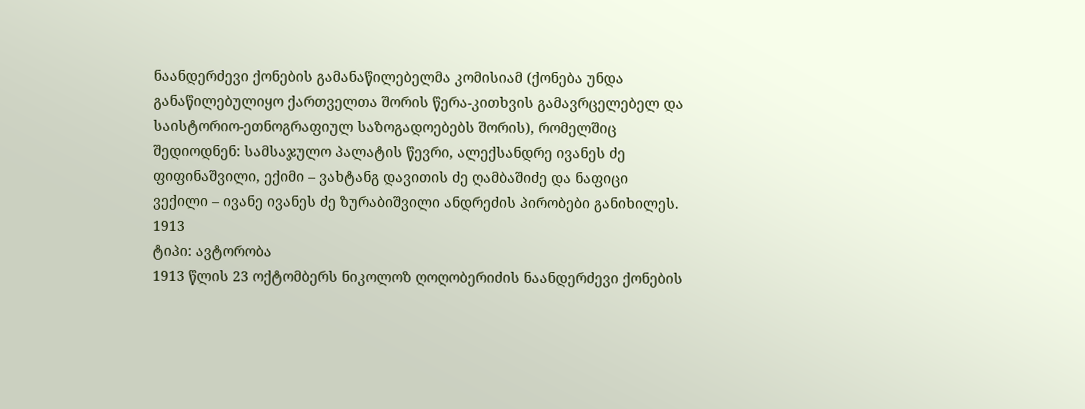ნაანდერძევი ქონების გამანაწილებელმა კომისიამ (ქონება უნდა განაწილებულიყო ქართველთა შორის წერა-კითხვის გამავრცელებელ და საისტორიო-ეთნოგრაფიულ საზოგადოებებს შორის), რომელშიც შედიოდნენ: სამსაჯულო პალატის წევრი, ალექსანდრე ივანეს ძე ფიფინაშვილი, ექიმი – ვახტანგ დავითის ძე ღამბაშიძე და ნაფიცი ვექილი – ივანე ივანეს ძე ზურაბიშვილი ანდრეძის პირობები განიხილეს.
1913
ტიპი: ავტორობა
1913 წლის 23 ოქტომბერს ნიკოლოზ ღოღობერიძის ნაანდერძევი ქონების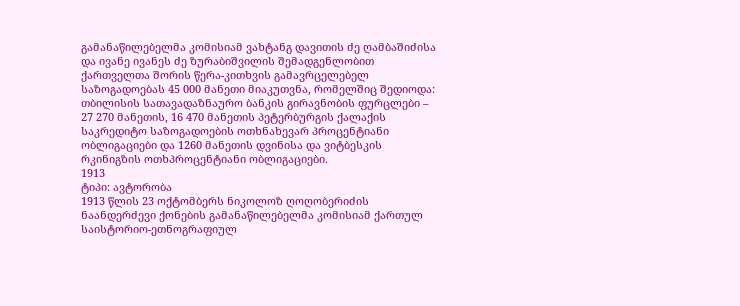გამანაწილებელმა კომისიამ ვახტანგ დავითის ძე ღამბაშიძისა და ივანე ივანეს ძე ზურაბიშვილის შემადგენლობით ქართველთა შორის წერა-კითხვის გამავრცელებელ საზოგადოებას 45 000 მანეთი მიაკუთვნა, რომელშიც შედიოდა: თბილისის სათავადაზნაურო ბანკის გირავნობის ფურცლები – 27 270 მანეთის, 16 470 მანეთის პეტერბურგის ქალაქის საკრედიტო საზოგადოების ოთხნახევარ პროცენტიანი ობლიგაციები და 1260 მანეთის დვინისა და ვიტბესკის რკინიგზის ოთხპროცენტიანი ობლიგაციები.
1913
ტიპი: ავტორობა
1913 წლის 23 ოქტომბერს ნიკოლოზ ღოღობერიძის ნაანდერძევი ქონების გამანაწილებელმა კომისიამ ქართულ საისტორიო-ეთნოგრაფიულ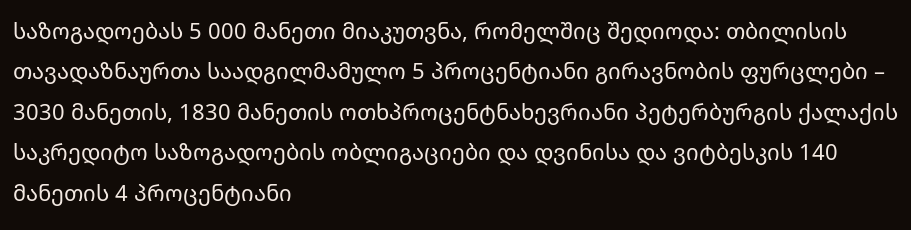საზოგადოებას 5 000 მანეთი მიაკუთვნა, რომელშიც შედიოდა: თბილისის თავადაზნაურთა საადგილმამულო 5 პროცენტიანი გირავნობის ფურცლები – 3030 მანეთის, 1830 მანეთის ოთხპროცენტნახევრიანი პეტერბურგის ქალაქის საკრედიტო საზოგადოების ობლიგაციები და დვინისა და ვიტბესკის 140 მანეთის 4 პროცენტიანი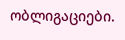ობლიგაციები.